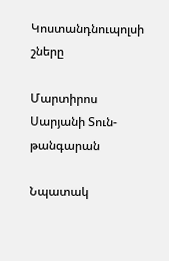Կոստանդնուպոլսի շները

Մարտիրոս Սարյանի Տուն-թանգարան

Նպատակ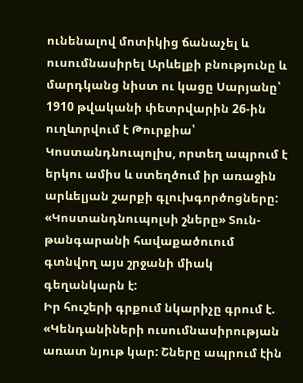ունենալով մոտիկից ճանաչել և ուսումնասիրել Արևելքի բնությունը և մարդկանց նիստ ու կացը Սարյանը՝ 1910 թվականի փետրվարին 26-ին ուղևորվում է Թուրքիա՝ Կոստանդնուպոլիս, որտեղ ապրում է երկու ամիս և ստեղծում իր առաջին արևելյան շարքի գլուխգործոցները: «Կոստանդնուպոլսի շները» Տուն-թանգարանի հավաքածուում գտնվող այս շրջանի միակ գեղանկարն է:
Իր հուշերի գրքում նկարիչը գրում է. «Կենդանիների ուսումնասիրության առատ նյութ կար: Շները ապրում էին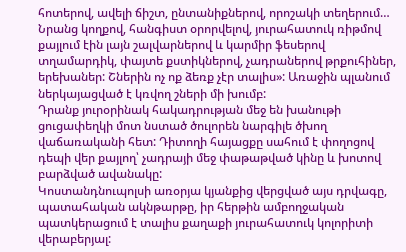հոտերով, ավելի ճիշտ, ընտանիքներով, որոշակի տեղերում… Նրանց կողքով, հանգիստ օրորվելով, յուրահատուկ ռիթմով քայլում էին լայն շալվարներով և կարմիր ֆեսերով տղամարդիկ, փայտե քստիկներով, չադրաներով թրքուհիներ, երեխաներ: Շներին ոչ ոք ձեռք չէր տալիս»: Առաջին պլանում ներկայացված է կռվող շների մի խումբ:
Դրանք յուրօրինակ հակադրության մեջ են խանութի ցուցափեղկի մոտ նստած ծուլորեն նարգիլե ծխող վաճառականի հետ: Դիտողի հայացքը սահում է փողոցով դեպի վեր քայլող՝ չադրայի մեջ փաթաթված կինը և խոտով բարձված ավանակը:
Կոստանդնուպոլսի առօրյա կյանքից վերցված այս դրվագը, պատահական ակնթարթը, իր հերթին ամբողջական պատկերացում է տալիս քաղաքի յուրահատուկ կոլորիտի վերաբերյալ: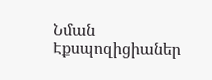Նման Էքսպոզիցիաներ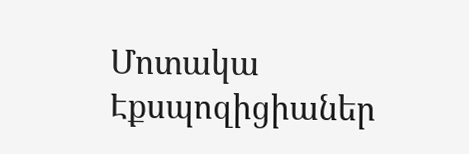Մոտակա Էքսպոզիցիաներ